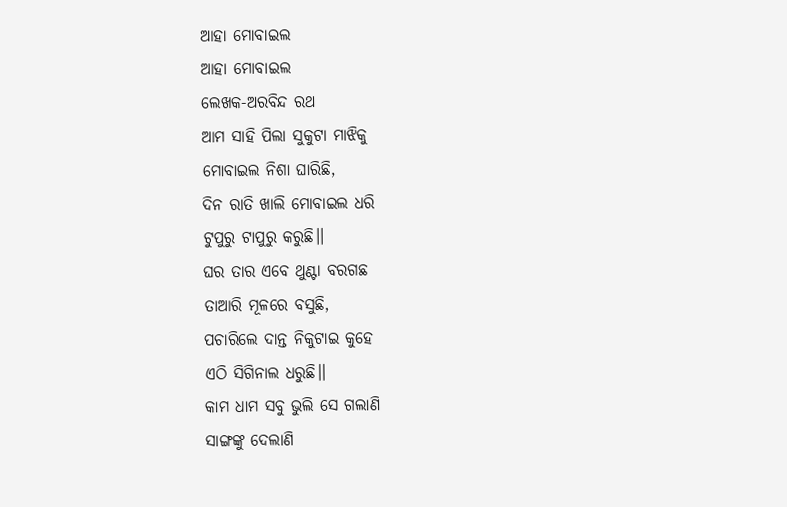ଆହା ମୋବାଇଲ
ଆହା ମୋବାଇଲ
ଲେଖକ-ଅରବିନ୍ଦ ରଥ
ଆମ ସାହି ପିଲା ସୁକୁଟା ମାଝିକୁ
ମୋବାଇଲ ନିଶା ଘାରିଛି,
ଦିନ ରାତି ଖାଲି ମୋବାଇଲ ଧରି
ଟୁପୁରୁ ଟାପୁରୁ କରୁଛି।।
ଘର ତାର ଏବେ ଥୁଣ୍ଟା ବରଗଛ
ତାଆରି ମୂଳରେ ବସୁଛି,
ପଚାରିଲେ ଦାନ୍ତ ନିକୁଟାଇ କୁହେ
ଏଠି ସିଗିନାଲ ଧରୁଛି।।
କାମ ଧାମ ସବୁ ଭୁଲି ସେ ଗଲାଣି
ସାଙ୍ଗଙ୍କୁ ଦେଲାଣି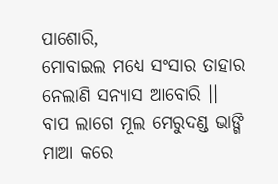ପାଶୋରି,
ମୋବାଇଲ ମଧ୍ଯେ ସଂସାର ତାହାର
ନେଲାଣି ସନ୍ଯାସ ଆବୋରି ।।
ବାପ ଲାଗେ ମୂଲ ମେରୁଦଣ୍ଡ ଭାଙ୍ଗି
ମାଆ କରେ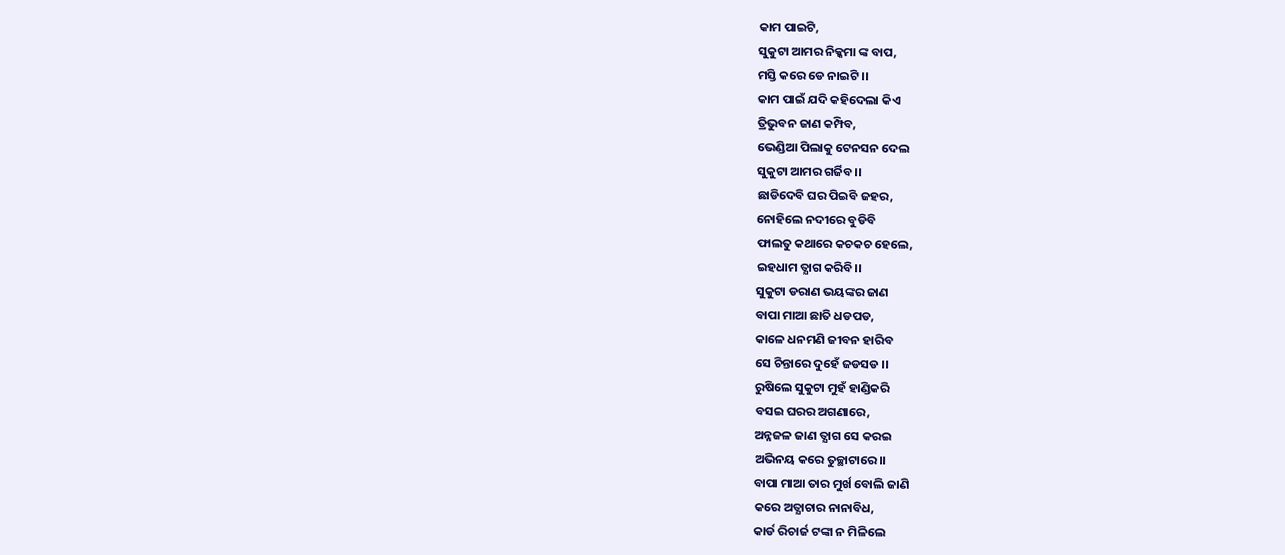କାମ ପାଇଟି,
ସୁକୁଟା ଆମର ନିକ୍କମା ଙ୍କ ବାପ,
ମସ୍ତି କରେ ଡେ ନାଇଟି ।।
କାମ ପାଇଁ ଯଦି କହିଦେଲା କିଏ
ତ୍ରିଭୁବନ ଜାଣ କମ୍ପିବ,
ଭେଣ୍ଡିଆ ପିଲାକୁ ଟେନସନ ଦେଲ
ସୁକୁଟା ଆମର ଗର୍ଜିବ।।
ଛାଡିଦେବି ଘର ପିଇବି ଜହର,
ନୋହିଲେ ନଦୀରେ ବୁଡିବି
ଫାଲତୁ କଥାରେ କଚକଚ ହେଲେ,
ଇହଧାମ ତ୍ଯାଗ କରିବି।।
ସୁକୁଟା ଡରାଣ ଭୟଙ୍କର ଜାଣ
ବାପା ମାଆ ଛାତି ଧଡପଡ,
କାଳେ ଧନମଣି ଜୀବନ ହାରିବ
ସେ ଚିନ୍ତାରେ ଦୁହେଁ ଜଡସଡ ।।
ରୁଷିଲେ ସୁକୁଟା ମୁହଁ ହାଣ୍ଡିକରି
ବସଇ ଘରର ଅଗଣାରେ,
ଅନ୍ନଜଳ ଜାଣ ତ୍ଯାଗ ସେ କରଇ
ଅଭିନୟ କରେ ତୁଚ୍ଛାଟାରେ।।
ବାପା ମାଆ ତାର ମୁର୍ଖ ବୋଲି ଜାଣି
କରେ ଅତ୍ଯାଚାର ନାନାବିଧ,
କାର୍ଡ ରିଚାର୍ଜ ଟଙ୍କା ନ ମିଳିଲେ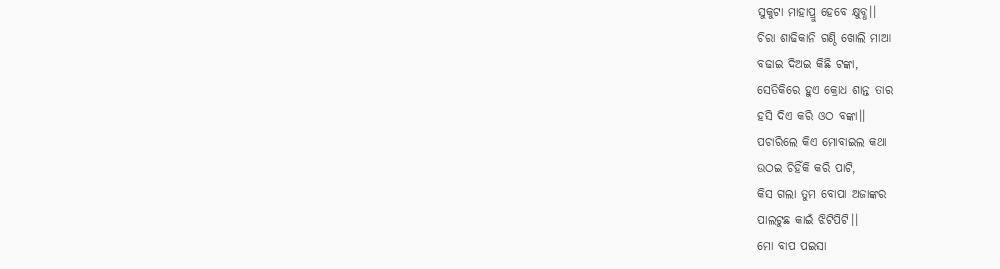ସୁକୁଟା ମାହାପ୍ରୁ ହେବେ କ୍ଷୁବ୍ଧ।।
ଚିରା ଶାଢିକାନି ଗଣ୍ଠି ଖୋଲି ମାଆ
ବଢାଇ ଦିଅଇ କିଛି ଟଙ୍କା,
ସେତିକିରେ ହୁଏ କ୍ରୋଧ ଶାନ୍ତ ତାର
ହସି ଦିଏ କରି ଓଠ ବଙ୍କା।।
ପଚାରିଲେ କିଏ ମୋବାଇଲ କଥା
ଉଠଇ ଚିହିଁକି କରି ପାଟି,
କିସ ଗଲା ତୁମ ବୋପା ଅଜାଙ୍କର
ପାଲଟୁଛ କାଇଁ ଝିଟିପିଟି।।
ମୋ ବାପ ପଇସା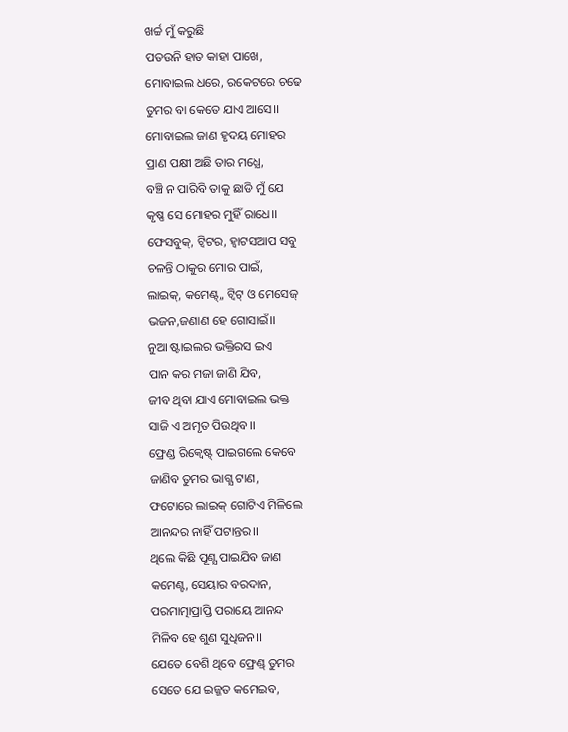ଖର୍ଚ୍ଚ ମୁଁ କରୁଛି
ପତଉନି ହାତ କାହା ପାଖେ,
ମୋବାଇଲ ଧରେ, ରକେଟରେ ଚଢେ
ତୁମର ବା କେତେ ଯାଏ ଆସେ।।
ମୋବାଇଲ ଜାଣ ହୃଦୟ ମୋହର
ପ୍ରାଣ ପକ୍ଷୀ ଅଛି ତାର ମଧ୍ଯେ,
ବଞ୍ଚି ନ ପାରିବି ତାକୁ ଛାଡି ମୁଁ ଯେ
କୃଷ୍ଣ ସେ ମୋହର ମୁହିଁ ରାଧେ।।
ଫେସବୁକ୍, ଟ୍ବିଟର, ହ୍ବାଟସଆପ ସବୁ
ଚଳନ୍ତି ଠାକୁର ମୋର ପାଇଁ,
ଲାଇକ୍, କମେଣ୍ଟ୍,, ଟ୍ବିଟ୍ ଓ ମେସେଜ୍
ଭଜନ,ଜଣାଣ ହେ ଗୋସାଇଁ।।
ନୁଆ ଷ୍ଟାଇଲର ଭକ୍ତିରସ ଇଏ
ପାନ କର ମଜା ଜାଣି ଯିବ,
ଜୀବ ଥିବା ଯାଏ ମୋବାଇଲ ଭକ୍ତ
ସାଜି ଏ ଅମୃତ ପିଉଥିବ।।
ଫ୍ରେଣ୍ଡ ରିକ୍ବେଷ୍ଟ୍ ପାଇଗଲେ କେବେ
ଜାଣିବ ତୁମର ଭାଗ୍ଯ ଟାଣ,
ଫଟୋରେ ଲାଇକ୍ ଗୋଟିଏ ମିଳିଲେ
ଆନନ୍ଦର ନାହିଁ ପଟାନ୍ତର।।
ଥିଲେ କିଛି ପୂଣ୍ଯ ପାଇଯିବ ଜାଣ
କମେଣ୍ଟ, ସେୟାର ବରଦାନ,
ପରମାତ୍ମାପ୍ରାପ୍ତି ପରାୟେ ଆନନ୍ଦ
ମିଳିବ ହେ ଶୁଣ ସୁଧିଜନ।।
ଯେତେ ବେଶି ଥିବେ ଫ୍ରେଣ୍ଡ୍ ତୁମର
ସେତେ ଯେ ଇଜ୍ଜତ କମେଇବ,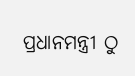ପ୍ରଧାନମନ୍ତ୍ରୀ ଠୁ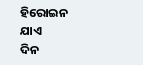ହିରୋଇନ ଯାଏ
ଦିନ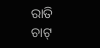ରାତି ଚାଟ୍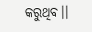କରୁଥିବ।।